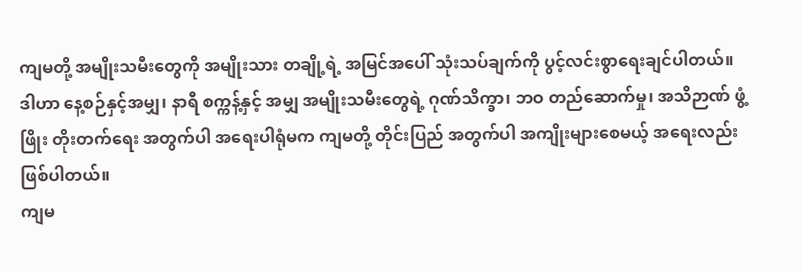ကျမတို့ အမျိုးသမီးတွေကို အမျိုးသား တချို့ရဲ့ အမြင်အပေါ် သုံးသပ်ချက်ကို ပွင့်လင်းစွာရေးချင်ပါတယ်။
ဒါဟာ နေ့စဉ်နှင့်အမျှ၊ နာရီ စက္ကန့်နှင့် အမျှ အမျိုးသမီးတွေရဲ့ ဂုဏ်သိက္ခာ၊ ဘဝ တည်ဆောက်မှု၊ အသိဉာဏ် ဖွံ့ဖြိုး တိုးတက်ရေး အတွက်ပါ အရေးပါရုံမက ကျမတို့ တိုင်းပြည် အတွက်ပါ အကျိုးများစေမယ့် အရေးလည်း ဖြစ်ပါတယ်။
ကျမ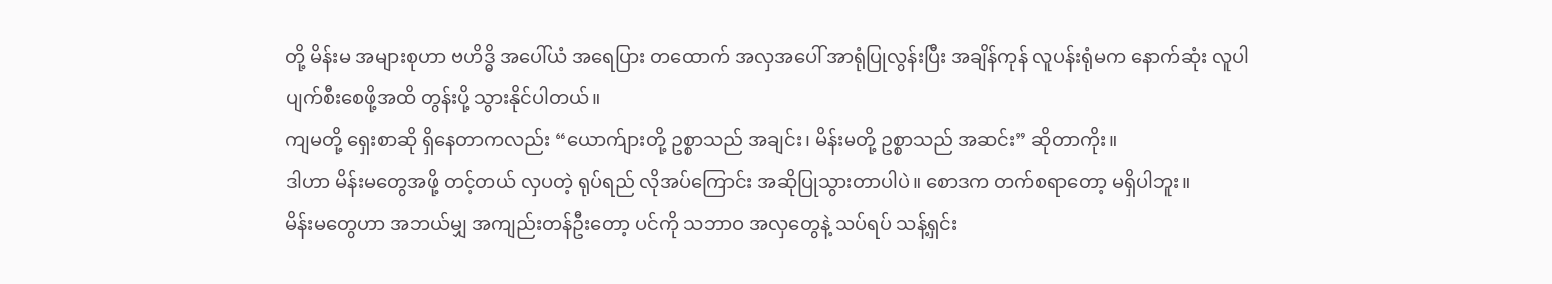တို့ မိန်းမ အများစုဟာ ဗဟိဒ္ဓိ အပေါ်ယံ အရေပြား တထောက် အလှအပေါ် အာရုံပြုလွန်းပြီး အချိန်ကုန် လူပန်းရုံမက နောက်ဆုံး လူပါ ပျက်စီးစေဖို့အထိ တွန်းပို့ သွားနိုင်ပါတယ်။
ကျမတို့ ရှေးစာဆို ရှိနေတာကလည်း “ယောက်ျားတို့ ဥစ္စာသည် အချင်း၊ မိန်းမတို့ ဥစ္စာသည် အဆင်း” ဆိုတာကိုး။
ဒါဟာ မိန်းမတွေအဖို့ တင့်တယ် လှပတဲ့ ရုပ်ရည် လိုအပ်ကြောင်း အဆိုပြုသွားတာပါပဲ။ စောဒက တက်စရာတော့ မရှိပါဘူး။
မိန်းမတွေဟာ အဘယ်မျှ အကျည်းတန်ဦးတော့ ပင်ကို သဘာဝ အလှတွေနဲ့ သပ်ရပ် သန့်ရှင်း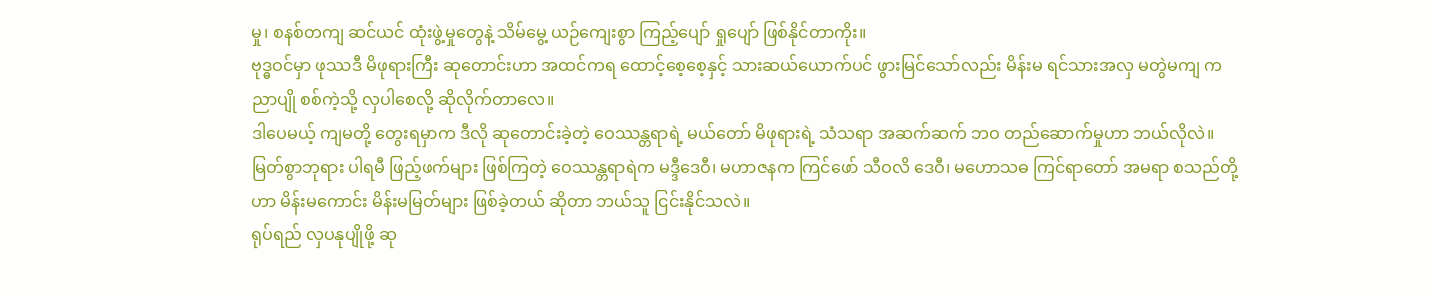မှု၊ စနစ်တကျ ဆင်ယင် ထုံးဖွဲ့မှုတွေနဲ့ သိမ်မွေ့ ယဉ်ကျေးစွာ ကြည့်ပျော် ရှုပျော် ဖြစ်နိုင်တာကိုး။
ဗုဒ္ဓဝင်မှာ ဖုဿဒီ မိဖုရားကြီး ဆုတောင်းဟာ အထင်ကရ ထောင့်စေ့စေ့နှင့် သားဆယ်ယောက်ပင် ဖွားမြင်သော်လည်း မိန်းမ ရင်သားအလှ မတွဲမကျ ကညာပျို စစ်ကဲ့သို့ လှပါစေလို့ ဆိုလိုက်တာလေ။
ဒါပေမယ့် ကျမတို့ တွေးရမှာက ဒီလို ဆုတောင်းခဲ့တဲ့ ဝေဿန္တရာရဲ့ မယ်တော် မိဖုရားရဲ့ သံသရာ အဆက်ဆက် ဘဝ တည်ဆောက်မှုဟာ ဘယ်လိုလဲ။
မြတ်စွာဘုရား ပါရမီ ဖြည့်ဖက်များ ဖြစ်ကြတဲ့ ဝေဿန္တရာရဲက မဒ္ဒီဒေဝီ၊ မဟာဇနက ကြင်ဖော် သီဝလိ ဒေဝီ၊ မဟောသဓ ကြင်ရာတော် အမရာ စသည်တို့ဟာ မိန်းမကောင်း မိန်းမမြတ်များ ဖြစ်ခဲ့တယ် ဆိုတာ ဘယ်သူ ငြင်းနိုင်သလဲ။
ရုပ်ရည် လှပနုပျိုဖို့ ဆု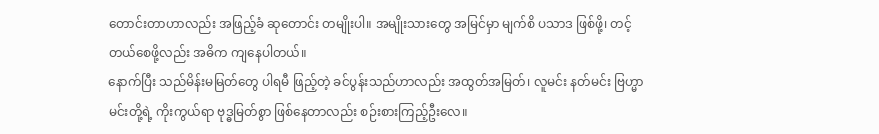တောင်းတာဟာလည်း အဖြည့်ခံ ဆုတောင်း တမျိုးပါ။ အမျိုးသားတွေ အမြင်မှာ မျက်စိ ပသာဒ ဖြစ်ဖို့၊ တင့်တယ်စေဖို့လည်း အဓိက ကျနေပါတယ်။
နောက်ပြီး သည်မိန်းမမြတ်တွေ ပါရမီ ဖြည့်တဲ့ ခင်ပွန်းသည်ဟာလည်း အထွတ်အမြတ်၊ လူမင်း နတ်မင်း ဗြဟ္မာ မင်းတို့ရဲ့ ကိုးကွယ်ရာ ဗုဒ္ဓမြတ်စွာ ဖြစ်နေတာလည်း စဉ်းစားကြည့်ဦးလေ။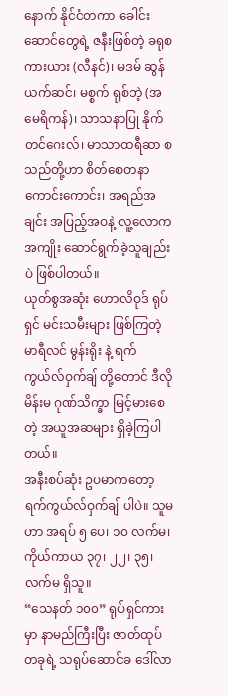နောက် နိုင်ငံတကာ ခေါင်းဆောင်တွေရဲ့ ဇနီးဖြစ်တဲ့ ခရုစကားယား (လီနင်)၊ မဒမ် ဆွန်ယက်ဆင်၊ မစ္စက် ရုစ်ဘဲ့ (အမေရိကန်)၊ သာသနာပြု နိုက်တင်ဂေးလ်၊ မာသာထရီဆာ စသည်တို့ဟာ စိတ်စေတနာ ကောင်းကောင်း၊ အရည်အချင်း အပြည့်အဝနဲ့ လူ့လောက အကျိုး ဆောင်ရွက်ခဲ့သူချည်းပဲ ဖြစ်ပါတယ်။
ယုတ်စွအဆုံး ဟောလိဝုဒ် ရုပ်ရှင် မင်းသမီးများ ဖြစ်ကြတဲ့ မာရီလင် မွန်းရိုး နဲ့ ရက်ကွယ်လ်ဝှက်ချ် တို့တောင် ဒီလို မိန်းမ ဂုဏ်သိက္ခာ မြင့်မားစေတဲ့ အယူအဆများ ရှိခဲ့ကြပါတယ်။
အနီးစပ်ဆုံး ဥပမာကတော့ ရက်ကွယ်လ်ဝှက်ချ် ပါပဲ။ သူမဟာ အရပ် ၅ ပေ၊ ၁၀ လက်မ၊ ကိုယ်ကာယ ၃၇၊ ၂၂၊ ၃၅၊ လက်မ ရှိသူ။
“သေနတ် ၁၀၀” ရုပ်ရှင်ကားမှာ နာမည်ကြီးပြီး ဇာတ်ထုပ် တခုရဲ့ သရုပ်ဆောင်ခ ဒေါ်လာ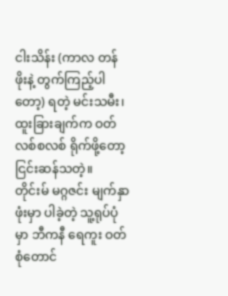ငါးသိန်း (ကာလ တန်ဖိုးနဲ့ တွက်ကြည့်ပါတော့) ရတဲ့ မင်းသမီး၊ ထူးခြားချက်က ဝတ်လစ်စလစ် ရိုက်ဖို့တော့ ငြင်းဆန်သတဲ့။
တိုင်းမ် မဂ္ဂဇင်း မျက်နှာဖုံးမှာ ပါခဲ့တဲ့ သူ့ရုပ်ပုံမှာ ဘီကနီ ရေကူး ဝတ်စုံတောင်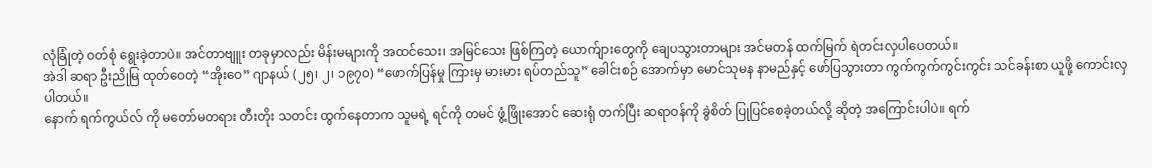လုံခြုံတဲ့ ဝတ်စုံ ရွေးခဲ့တာပဲ။ အင်တာဗျူး တခုမှာလည်း မိန်းမများကို အထင်သေး၊ အမြင်သေး ဖြစ်ကြတဲ့ ယောက်ျားတွေကို ချေပသွားတာများ အင်မတန် ထက်မြက် ရဲတင်းလှပါပေတယ်။
အဲဒါ ဆရာ ဦးညိုမြ ထုတ်ဝေတဲ့ “အိုးဝေ” ဂျာနယ် (၂၅၊ ၂၊ ၁၉၇၀) “ဖောက်ပြန်မှု ကြားမှ မားမား ရပ်တည်သူ” ခေါင်းစဉ် အောက်မှာ မောင်သုမန နာမည်နှင့် ဖော်ပြသွားတာ ကွက်ကွက်ကွင်းကွင်း သင်ခန်းစာ ယူဖို့ ကောင်းလှပါတယ်။
နောက် ရက်ကွယ်လ် ကို မတော်မတရား တီးတိုး သတင်း ထွက်နေတာက သူမရဲ့ ရင်ကို တမင် ဖွံ့ဖြိုးအောင် ဆေးရုံ တက်ပြီး ဆရာဝန်ကို ခွဲစိတ် ပြုပြင်စေခဲ့တယ်လို့ ဆိုတဲ့ အကြောင်းပါပဲ။ ရက်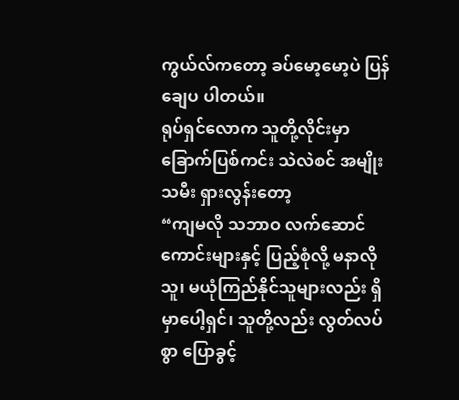ကွယ်လ်ကတော့ ခပ်မော့မော့ပဲ ပြန်ချေပ ပါတယ်။
ရုပ်ရှင်လောက သူတို့လိုင်းမှာ ခြောက်ပြစ်ကင်း သဲလဲစင် အမျိုးသမီး ရှားလွန်းတော့
“ကျမလို သဘာဝ လက်ဆောင်ကောင်းများနှင့် ပြည့်စုံလို့ မနာလိုသူ၊ မယုံကြည်နိုင်သူများလည်း ရှိမှာပေါ့ရှင်၊ သူတို့လည်း လွတ်လပ်စွာ ပြောခွင့်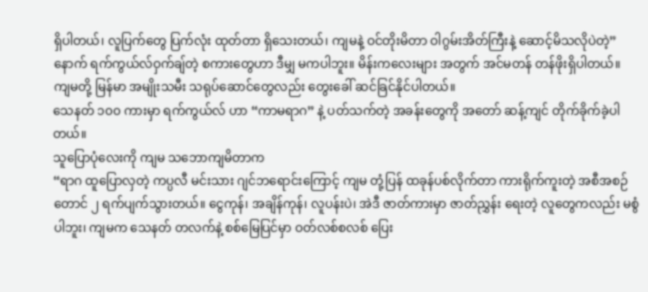ရှိပါတယ်၊ လူပြက်တွေ ပြက်လုံး ထုတ်တာ ရှိသေးတယ်၊ ကျမနဲ့ ဝင်တိုးမိတာ ဝါဂွမ်းအိတ်ကြီးနဲ့ ဆောင့်မိသလိုပဲတဲ့”
နောက် ရက်ကွယ်လ်ဝှက်ချ်တဲ့ စကားတွေဟာ ဒီမျှ မကပါဘူး။ မိန်းကလေးများ အတွက် အင်မတန် တန်ဖိုးရှိပါတယ်။ ကျမတို့ မြန်မာ အမျိုးသမီး သရုပ်ဆောင်တွေလည်း တွေးခေါ် ဆင်ခြင်နိုင်ပါတယ်။
သေနတ် ၁၀၀ ကားမှာ ရက်ကွယ်လ် ဟာ “ကာမရာဂ” နဲ့ ပတ်သက်တဲ့ အခန်းတွေကို အတော် ဆန့်ကျင် တိုက်ခိုက်ခဲ့ပါတယ်။
သူပြောပုံလေးကို ကျမ သဘောကျမိတာက
“ရာဂ ထူပြောလှတဲ့ ကပ္ပလီ မင်းသား ဂျင်ဘရောင်းကြောင့် ကျမ တုံ့ပြန် ထခုန်ပစ်လိုက်တာ ကားရိုက်ကူးတဲ့ အစီအစဉ်တောင် ၂ ရက်ပျက်သွားတယ်။ ငွေကုန်၊ အချိန်ကုန်၊ လူပန်းပဲ၊ အဲဒီ ဇာတ်ကားမှာ ဇာတ်ညွှန်း ရေးတဲ့ လူတွေကလည်း မစွံပါဘူး၊ ကျမက သေနတ် တလက်နဲ့ စစ်မြေပြင်မှာ ဝတ်လစ်စလစ် ပြေး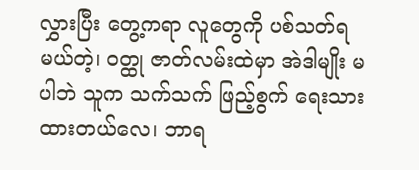လွှားပြီး တွေ့ကရာ လူတွေကို ပစ်သတ်ရမယ်တဲ့၊ ဝတ္ထု ဇာတ်လမ်းထဲမှာ အဲဒါမျိုး မပါဘဲ သူက သက်သက် ဖြည့်စွက် ရေးသားထားတယ်လေ၊ ဘာရ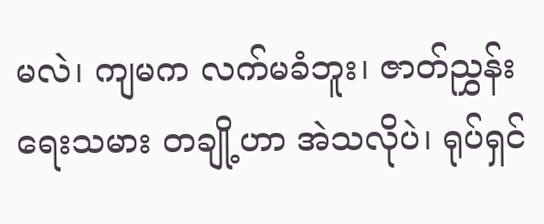မလဲ၊ ကျမက လက်မခံဘူး၊ ဇာတ်ညွှန်းရေးသမား တချို့ဟာ အဲသလိုပဲ၊ ရုပ်ရှင်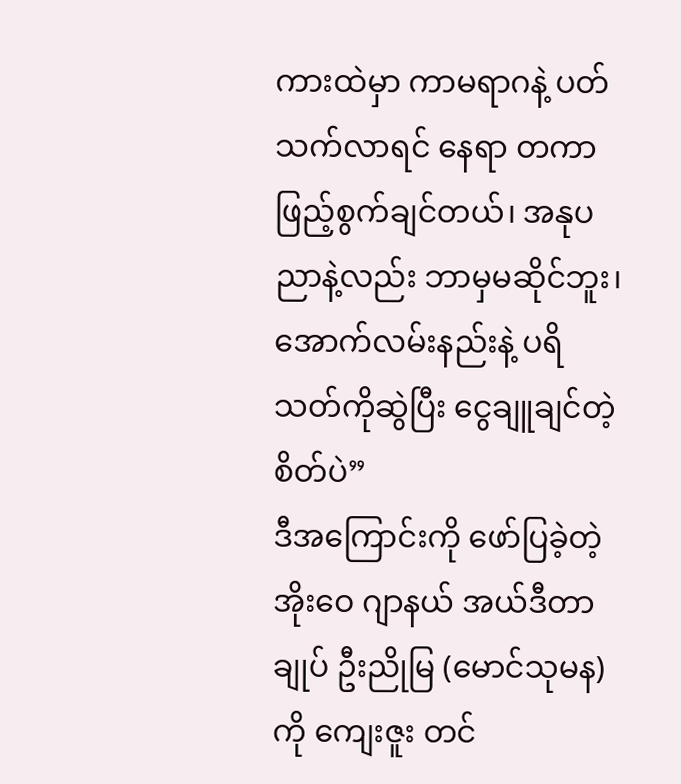ကားထဲမှာ ကာမရာဂနဲ့ ပတ်သက်လာရင် နေရာ တကာ ဖြည့်စွက်ချင်တယ်၊ အနုပညာနဲ့လည်း ဘာမှမဆိုင်ဘူး၊ အောက်လမ်းနည်းနဲ့ ပရိသတ်ကိုဆွဲပြီး ငွေချူချင်တဲ့ စိတ်ပဲ”
ဒီအကြောင်းကို ဖော်ပြခဲ့တဲ့ အိုးဝေ ဂျာနယ် အယ်ဒီတာချုပ် ဦးညိုမြ (မောင်သုမန) ကို ကျေးဇူး တင်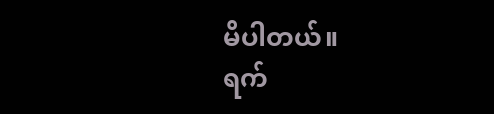မိပါတယ်။
ရက်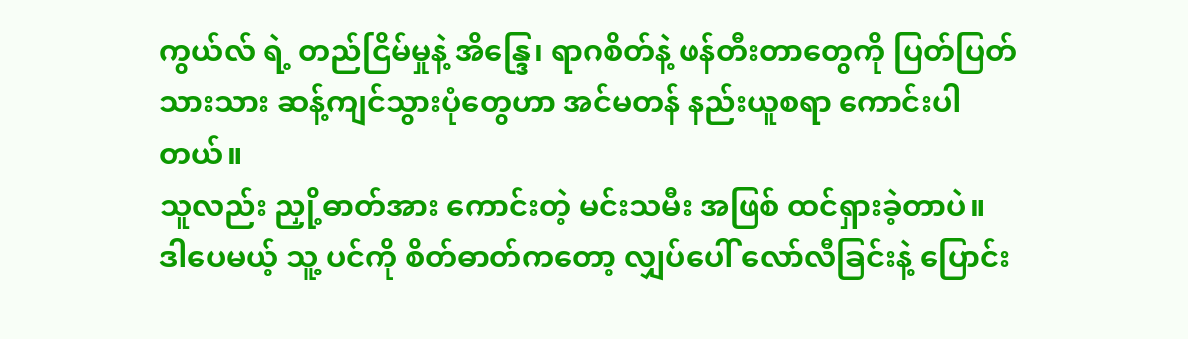ကွယ်လ် ရဲ့ တည်ငြိမ်မှုနဲ့ အိန္ဒြေ၊ ရာဂစိတ်နဲ့ ဖန်တီးတာတွေကို ပြတ်ပြတ်သားသား ဆန့်ကျင်သွားပုံတွေဟာ အင်မတန် နည်းယူစရာ ကောင်းပါတယ်။
သူလည်း ညှို့ဓာတ်အား ကောင်းတဲ့ မင်းသမီး အဖြစ် ထင်ရှားခဲ့တာပဲ။
ဒါပေမယ့် သူ့ ပင်ကို စိတ်ဓာတ်ကတော့ လျှပ်ပေါ် လော်လီခြင်းနဲ့ ပြောင်း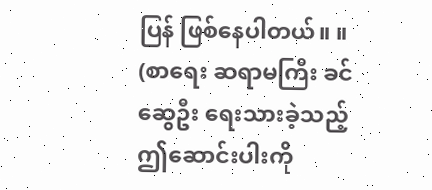ပြန် ဖြစ်နေပါတယ်။ ။
(စာရေး ဆရာမကြီး ခင်ဆွေဦး ရေးသားခဲ့သည့် ဤဆောင်းပါးကို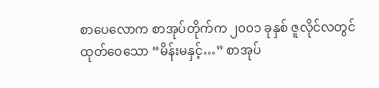စာပေလောက စာအုပ်တိုက်က ၂၀၀၁ ခုနှစ် ဇူလိုင်လတွင် ထုတ်ဝေသော “မိန်းမနှင့်…” စာအုပ်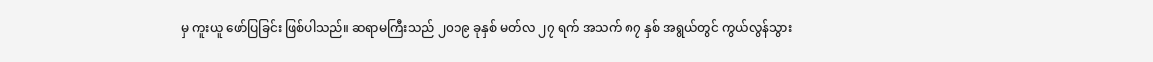မှ ကူးယူ ဖော်ပြခြင်း ဖြစ်ပါသည်။ ဆရာမကြီးသည် ၂၀၁၉ ခုနှစ် မတ်လ ၂၇ ရက် အသက် ၈၇ နှစ် အရွယ်တွင် ကွယ်လွန်သွား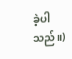ခဲ့ပါသည်။)